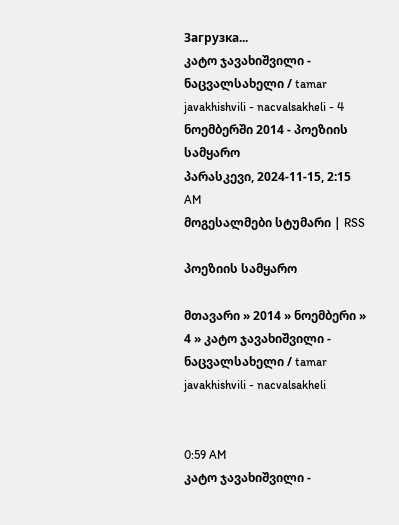Загрузка...
კატო ჯავახიშვილი - ნაცვალსახელი / tamar javakhishvili - nacvalsakheli - 4 ნოემბერში 2014 - პოეზიის სამყარო
პარასკევი, 2024-11-15, 2:15 AM
მოგესალმები სტუმარი | RSS

პოეზიის სამყარო

მთავარი » 2014 » ნოემბერი » 4 » კატო ჯავახიშვილი - ნაცვალსახელი / tamar javakhishvili - nacvalsakheli


0:59 AM
კატო ჯავახიშვილი -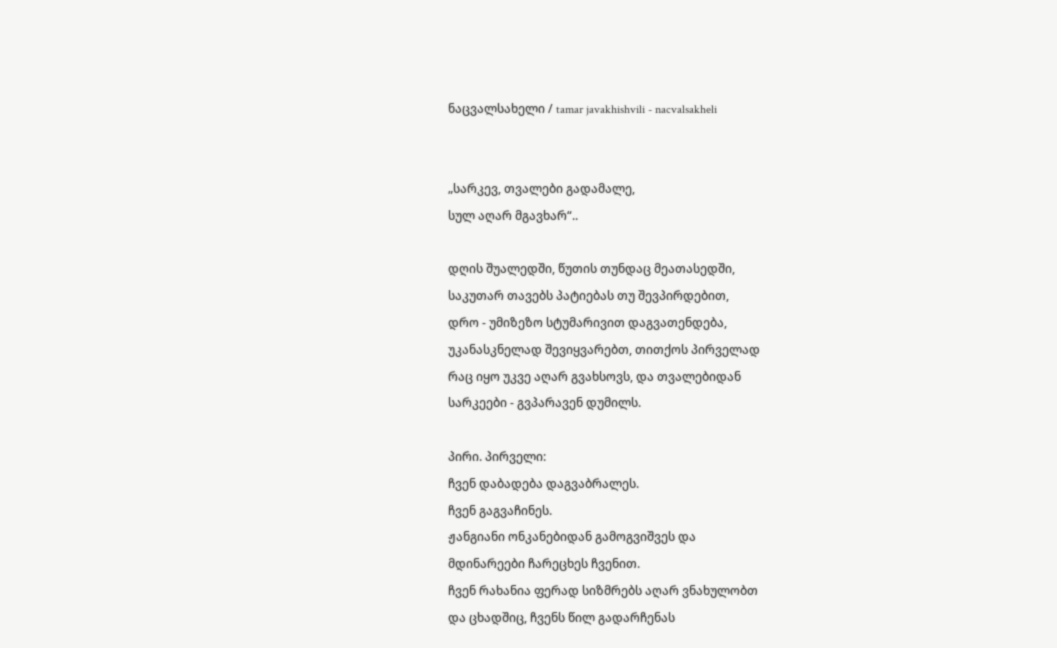ნაცვალსახელი / tamar javakhishvili - nacvalsakheli


„სარკევ, თვალები გადამალე,
სულ აღარ მგავხარ“..

დღის შუალედში, წუთის თუნდაც მეათასედში,
საკუთარ თავებს პატიებას თუ შევპირდებით,
დრო - უმიზეზო სტუმარივით დაგვათენდება,
უკანასკნელად შევიყვარებთ, თითქოს პირველად
რაც იყო უკვე აღარ გვახსოვს, და თვალებიდან
სარკეები - გვპარავენ დუმილს.

პირი. პირველი:
ჩვენ დაბადება დაგვაბრალეს.
ჩვენ გაგვაჩინეს.
ჟანგიანი ონკანებიდან გამოგვიშვეს და
მდინარეები ჩარეცხეს ჩვენით.
ჩვენ რახანია ფერად სიზმრებს აღარ ვნახულობთ
და ცხადშიც, ჩვენს წილ გადარჩენას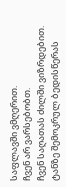საფლავში ვმღერით.
ჩვენ არ ვარსებობთ.
ჩვენ საღათას ძილში ვიზრდებით.
ტანზე შემოკრულ ბედისწერას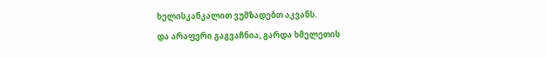ხელისკანკალით ვუმზადებთ აკვანს.
და არაფერი გაგვაჩნია, გარდა ხმელეთის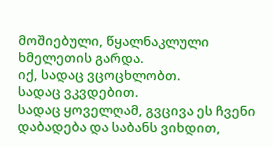მოშიებული, წყალნაკლული ხმელეთის გარდა.
იქ, სადაც ვცოცხლობთ.
სადაც ვკვდებით.
სადაც ყოველღამ, გვცივა ეს ჩვენი დაბადება და საბანს ვიხდით,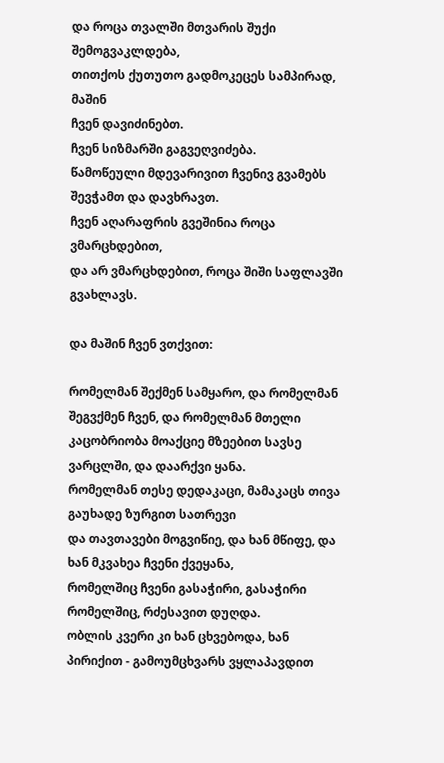და როცა თვალში მთვარის შუქი შემოგვაკლდება,
თითქოს ქუთუთო გადმოკეცეს სამპირად, მაშინ
ჩვენ დავიძინებთ.
ჩვენ სიზმარში გაგვეღვიძება.
წამოწეული მდევარივით ჩვენივ გვამებს შევჭამთ და დავხრავთ.
ჩვენ აღარაფრის გვეშინია როცა ვმარცხდებით,
და არ ვმარცხდებით, როცა შიში საფლავში გვახლავს.

და მაშინ ჩვენ ვთქვით:

რომელმან შექმენ სამყარო, და რომელმან შეგვქმენ ჩვენ, და რომელმან მთელი
კაცობრიობა მოაქციე მზეებით სავსე ვარცლში, და დაარქვი ყანა.
რომელმან თესე დედაკაცი, მამაკაცს თივა გაუხადე ზურგით სათრევი
და თავთავები მოგვიწიე, და ხან მწიფე, და ხან მკვახეა ჩვენი ქვეყანა,
რომელშიც ჩვენი გასაჭირი, გასაჭირი რომელშიც, რძესავით დუღდა.
ობლის კვერი კი ხან ცხვებოდა, ხან პირიქით - გამოუმცხვარს ვყლაპავდით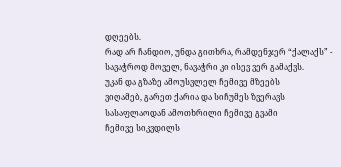დღეებს.
რად არ ჩანდიო, უნდა გითხრა, რამდენჯერ “ქალაქს” -
სავაჭროდ მოველ, ნავაჭრი კი ისევ ვერ გამაქვს.
უკან და გზაზე ამოუსვლელ ჩემივე მზეებს
ვიღამებ, გარეთ ქარია და სიჩუმეს ზვერავს
სასაფლაოდან ამოთხრილი ჩემივე გვამი
ჩემივე სიკვდილს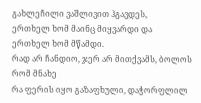გახლეჩილი ვაშლივით ჰგავდეს,
ერთხელ ხომ მაინც მიყვარდი და
ერთხელ ხომ მწამდი.
რად არ ჩანდიო, ჯერ არ მითქვამს, ბოლოს რომ მნახე
რა ფერის იყო გაზაფხული, დაჭორფლილ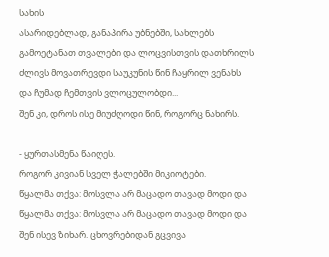სახის
ასარიდებლად, განაპირა უბნებში, სახლებს
გამოეტანათ თვალები და ლოცვისთვის დათხრილს
ძლივს მოვათრევდი საუკუნის წინ ჩაყრილ ვენახს
და ჩუმად ჩემთვის ვლოცულობდი...
შენ კი, დროს ისე მიუძღოდი წინ, როგორც ნახირს.

- ყურთასმენა წაიღეს.
როგორ კივიან სველ ჭალებში მიკიოტები.
წყალმა თქვა: მოსვლა არ მაცადო თავად მოდი და
წყალმა თქვა: მოსვლა არ მაცადო თავად მოდი და
შენ ისევ ზიხარ. ცხოვრებიდან გცვივა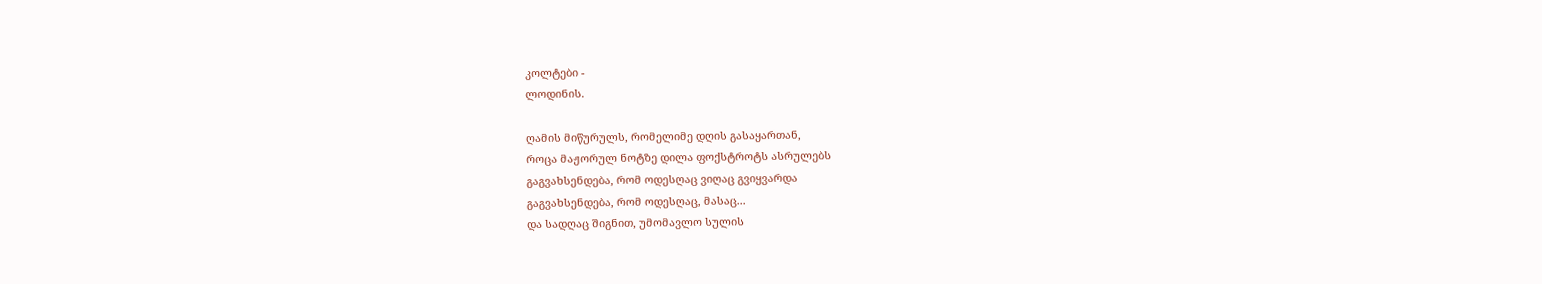კოლტები -
ლოდინის.

ღამის მიწურულს, რომელიმე დღის გასაყართან,
როცა მაჟორულ ნოტზე დილა ფოქსტროტს ასრულებს
გაგვახსენდება, რომ ოდესღაც ვიღაც გვიყვარდა
გაგვახსენდება, რომ ოდესღაც, მასაც...
და სადღაც შიგნით, უმომავლო სულის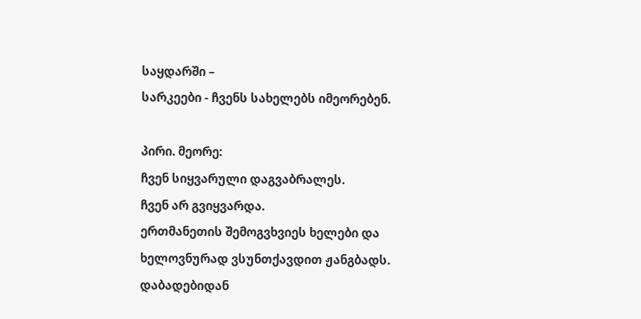საყდარში –
სარკეები - ჩვენს სახელებს იმეორებენ.

პირი. მეორე:
ჩვენ სიყვარული დაგვაბრალეს.
ჩვენ არ გვიყვარდა.
ერთმანეთის შემოგვხვიეს ხელები და
ხელოვნურად ვსუნთქავდით ჟანგბადს.
დაბადებიდან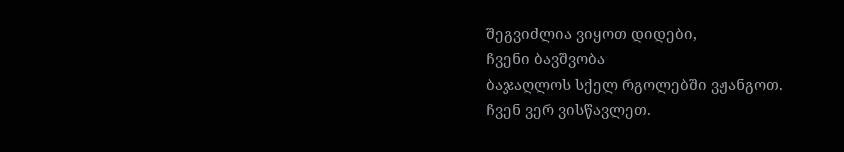შეგვიძლია ვიყოთ დიდები,
ჩვენი ბავშვობა
ბაჯაღლოს სქელ რგოლებში ვჟანგოთ.
ჩვენ ვერ ვისწავლეთ.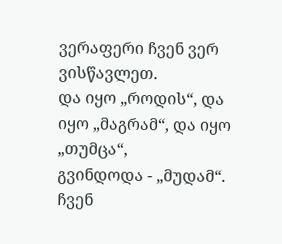ვერაფერი ჩვენ ვერ ვისწავლეთ.
და იყო „როდის“, და იყო „მაგრამ“, და იყო „თუმცა“,
გვინდოდა - „მუდამ“.
ჩვენ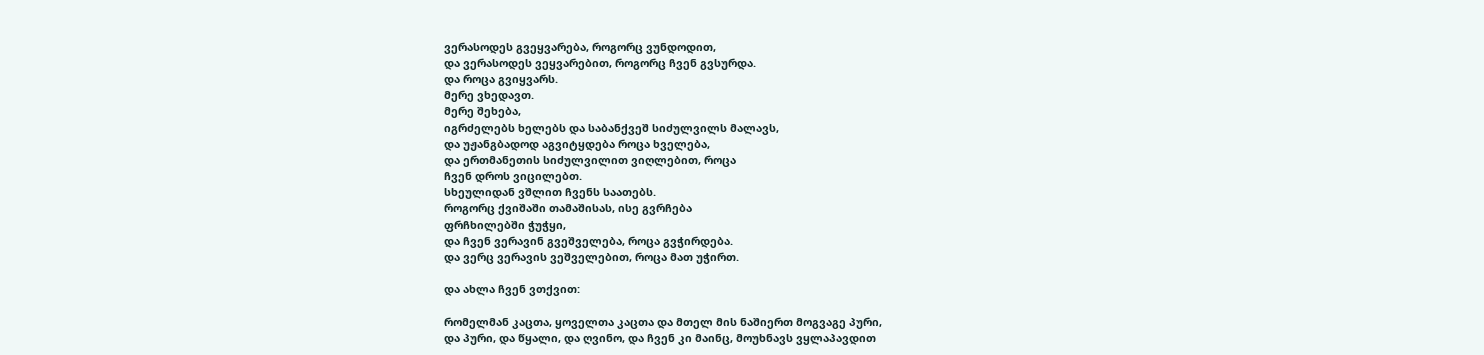ვერასოდეს გვეყვარება, როგორც ვუნდოდით,
და ვერასოდეს ვეყვარებით, როგორც ჩვენ გვსურდა.
და როცა გვიყვარს.
მერე ვხედავთ.
მერე შეხება,
იგრძელებს ხელებს და საბანქვეშ სიძულვილს მალავს,
და უჟანგბადოდ აგვიტყდება როცა ხველება,
და ერთმანეთის სიძულვილით ვიღლებით, როცა
ჩვენ დროს ვიცილებთ.
სხეულიდან ვშლით ჩვენს საათებს.
როგორც ქვიშაში თამაშისას, ისე გვრჩება
ფრჩხილებში ჭუჭყი,
და ჩვენ ვერავინ გვეშველება, როცა გვჭირდება.
და ვერც ვერავის ვეშველებით, როცა მათ უჭირთ.

და ახლა ჩვენ ვთქვით:

რომელმან კაცთა, ყოველთა კაცთა და მთელ მის ნაშიერთ მოგვაგე პური,
და პური, და წყალი, და ღვინო, და ჩვენ კი მაინც, მოუხნავს ვყლაპავდით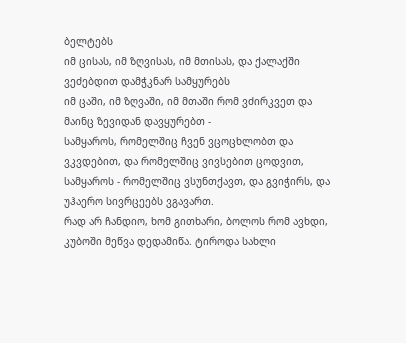ბელტებს
იმ ცისას, იმ ზღვისას, იმ მთისას, და ქალაქში ვეძებდით დამჭკნარ სამყურებს
იმ ცაში, იმ ზღვაში, იმ მთაში რომ ვძირკვეთ და მაინც ზევიდან დავყურებთ -
სამყაროს, რომელშიც ჩვენ ვცოცხლობთ და ვკვდებით, და რომელშიც ვივსებით ცოდვით,
სამყაროს - რომელშიც ვსუნთქავთ, და გვიჭირს, და უჰაერო სივრცეებს ვგავართ.
რად არ ჩანდიო, ხომ გითხარი, ბოლოს რომ ავხდი,
კუბოში მეწვა დედამიწა. ტიროდა სახლი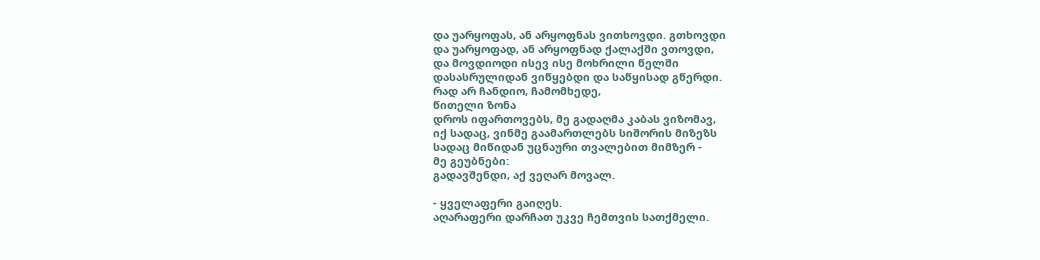და უარყოფას, ან არყოფნას ვითხოვდი. გთხოვდი
და უარყოფად, ან არყოფნად ქალაქში ვთოვდი,
და მოვდიოდი ისევ ისე მოხრილი წელში
დასასრულიდან ვიწყებდი და საწყისად გწერდი.
რად არ ჩანდიო, ჩამომხედე,
წითელი ზონა
დროს იფართოვებს, მე გადაღმა კაბას ვიზომავ,
იქ სადაც, ვინმე გაამართლებს სიშორის მიზეზს
სადაც მიწიდან უცნაური თვალებით მიმზერ -
მე გეუბნები:
გადავშენდი, აქ ვეღარ მოვალ.

- ყველაფერი გაიღეს.
აღარაფერი დარჩათ უკვე ჩემთვის სათქმელი.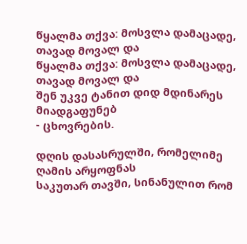წყალმა თქვა: მოსვლა დამაცადე, თავად მოვალ და
წყალმა თქვა: მოსვლა დამაცადე, თავად მოვალ და
შენ უკვე ტანით დიდ მდინარეს მიადგაფუნებ
- ცხოვრების.

დღის დასასრულში, რომელიმე ღამის არყოფნას
საკუთარ თავში, სინანულით რომ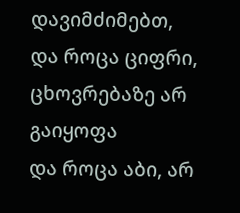დავიმძიმებთ,
და როცა ციფრი, ცხოვრებაზე არ გაიყოფა
და როცა აბი, არ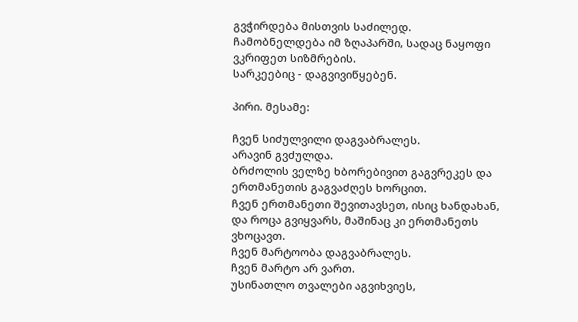გვჭირდება მისთვის საძილედ.
ჩამობნელდება იმ ზღაპარში, სადაც ნაყოფი
ვკრიფეთ სიზმრების.
სარკეებიც - დაგვივიწყებენ.

პირი. მესამე:

ჩვენ სიძულვილი დაგვაბრალეს.
არავინ გვძულდა.
ბრძოლის ველზე ხბორებივით გაგვრეკეს და
ერთმანეთის გაგვაძღეს ხორცით.
ჩვენ ერთმანეთი შევითავსეთ, ისიც ხანდახან,
და როცა გვიყვარს, მაშინაც კი ერთმანეთს ვხოცავთ.
ჩვენ მარტოობა დაგვაბრალეს.
ჩვენ მარტო არ ვართ.
უსინათლო თვალები აგვიხვიეს,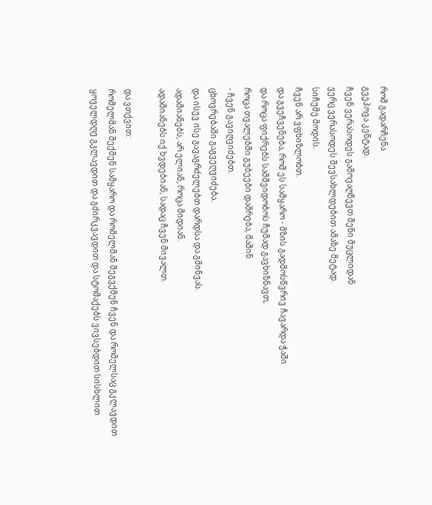რომ გადარჩენა
გვეპოვა კენტად.
ჩვენ ვერასოდეს გამოვაღწევთ შენი მუცლიდან
ვერც ვერასოდეს შევსახლდებით ამაზე მეტად.
სიჩუმე მოდის.
ჩვენ არ ვფხიზლობთ.
და გვეჩვენება, რომ ეს სამყარო - მზის გადმოსწვრივ ჩავარდა ჭაში
და როცა ფიქრებს სამშვიდობოს ჩუმად გავხიზნავთ,
როცა თვალებში გუბეები დაშრება, მაშინ
- ჩვენ გავიღვიძებთ.
ცხოვრებაში გაგვეღვიძება.
და ისევ ისე გავაგრძელებთ დარდსა და გმინვას.
ადამიანებს, არ ელიან, როცა მიდიან.
ადამიანებს იქ ხვდებიან, სადაც ჩვენ მივალთ.

და ვთქვით:
რომელმან შექმენ სამყარო და რომელმან შეგვქმენ ჩვენ და რომელსაც გკლავდით
ყოველდღე გკლავდით და გძირკვავდით და სტომაქებს ვივსებდით სისხლით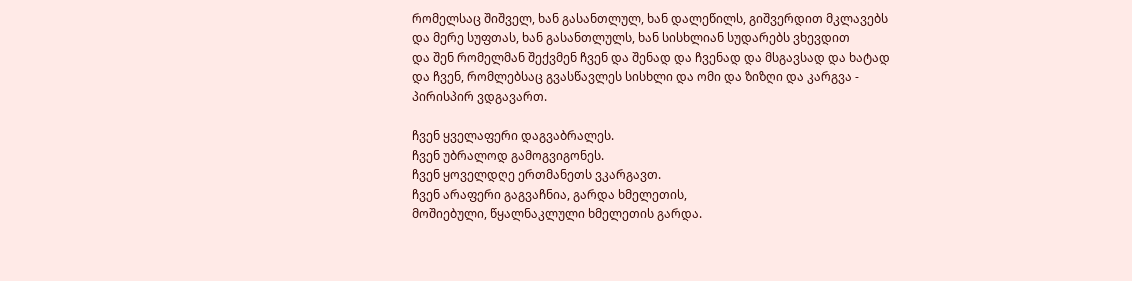რომელსაც შიშველ, ხან გასანთლულ, ხან დალეწილს, გიშვერდით მკლავებს
და მერე სუფთას, ხან გასანთლულს, ხან სისხლიან სუდარებს ვხევდით
და შენ რომელმან შექვმენ ჩვენ და შენად და ჩვენად და მსგავსად და ხატად
და ჩვენ, რომლებსაც გვასწავლეს სისხლი და ომი და ზიზღი და კარგვა -
პირისპირ ვდგავართ.

ჩვენ ყველაფერი დაგვაბრალეს.
ჩვენ უბრალოდ გამოგვიგონეს.
ჩვენ ყოველდღე ერთმანეთს ვკარგავთ.
ჩვენ არაფერი გაგვაჩნია, გარდა ხმელეთის,
მოშიებული, წყალნაკლული ხმელეთის გარდა.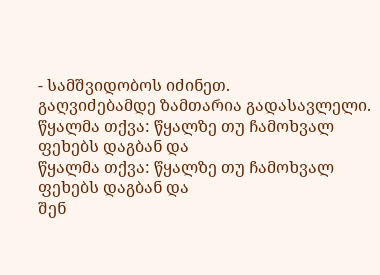- სამშვიდობოს იძინეთ.
გაღვიძებამდე ზამთარია გადასავლელი.
წყალმა თქვა: წყალზე თუ ჩამოხვალ ფეხებს დაგბან და
წყალმა თქვა: წყალზე თუ ჩამოხვალ ფეხებს დაგბან და
შენ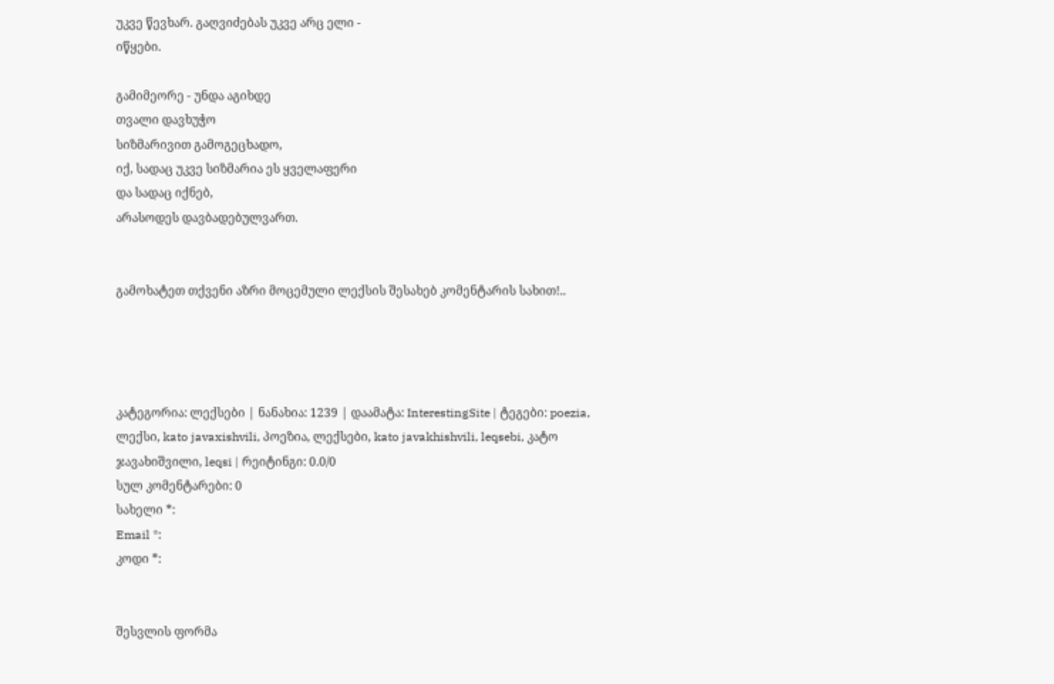უკვე წევხარ. გაღვიძებას უკვე არც ელი -
იწყები.

გამიმეორე - უნდა აგიხდე
თვალი დავხუჭო
სიზმარივით გამოგეცხადო,
იქ, სადაც უკვე სიზმარია ეს ყველაფერი
და სადაც იქნებ,
არასოდეს დავბადებულვართ.


გამოხატეთ თქვენი აზრი მოცემული ლექსის შესახებ კომენტარის სახით!..




კატეგორია: ლექსები | ნანახია: 1239 | დაამატა: InterestingSite | ტეგები: poezia, ლექსი, kato javaxishvili, პოეზია, ლექსები, kato javakhishvili, leqsebi, კატო ჯავახიშვილი, leqsi | რეიტინგი: 0.0/0
სულ კომენტარები: 0
სახელი *:
Email *:
კოდი *:


შესვლის ფორმა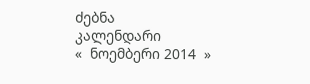ძებნა
კალენდარი
«  ნოემბერი 2014  »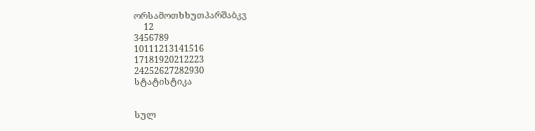ორსამოთხხუთპარშაბკვ
     12
3456789
10111213141516
17181920212223
24252627282930
სტატისტიკა


სულ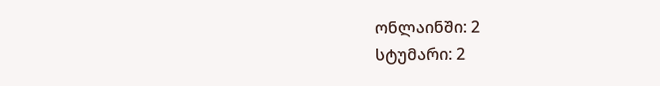ონლაინში: 2
სტუმარი: 2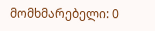მომხმარებელი: 0